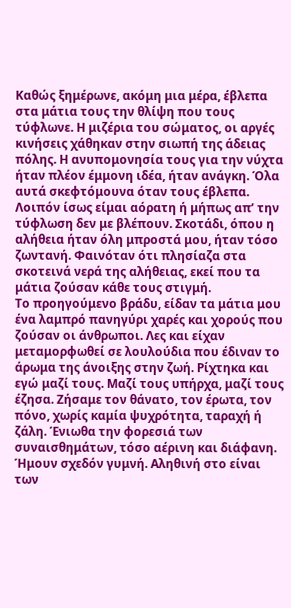Καθώς ξημέρωνε, ακόμη μια μέρα, έβλεπα στα μάτια τους την θλίψη που τους τύφλωνε. Η μιζέρια του σώματος, οι αργές κινήσεις χάθηκαν στην σιωπή της άδειας πόλης. Η ανυπομονησία τους για την νύχτα ήταν πλέον έμμονη ιδέα, ήταν ανάγκη. Όλα αυτά σκεφτόμουνα όταν τους έβλεπα. Λοιπόν ίσως είμαι αόρατη ή μήπως απ’ την τύφλωση δεν με βλέπουν. Σκοτάδι, όπου η αλήθεια ήταν όλη μπροστά μου, ήταν τόσο ζωντανή. Φαινόταν ότι πλησίαζα στα σκοτεινά νερά της αλήθειας, εκεί που τα μάτια ζούσαν κάθε τους στιγμή.
Το προηγούμενο βράδυ, είδαν τα μάτια μου ένα λαμπρό πανηγύρι χαρές και χορούς που ζούσαν οι άνθρωποι. Λες και είχαν μεταμορφωθεί σε λουλούδια που έδιναν το άρωμα της άνοιξης στην ζωή. Ρίχτηκα και εγώ μαζί τους. Μαζί τους υπήρχα, μαζί τους έζησα. Ζήσαμε τον θάνατο, τον έρωτα, τον πόνο, χωρίς καμία ψυχρότητα, ταραχή ή ζάλη. Ένιωθα την φορεσιά των συναισθημάτων, τόσο αέρινη και διάφανη.
Ήμουν σχεδόν γυμνή. Αληθινή στο είναι των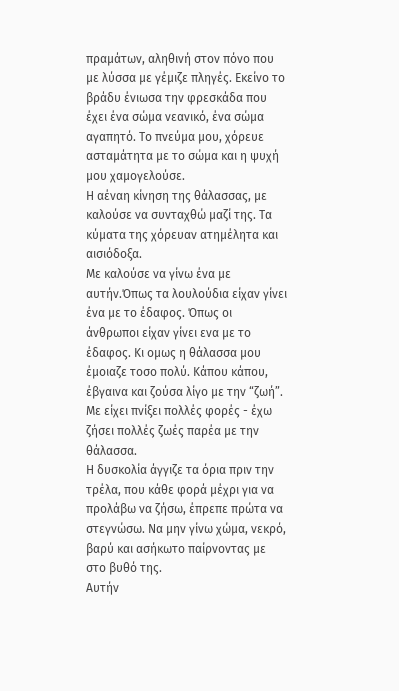πραμάτων, αληθινή στον πόνο που με λύσσα με γέμιζε πληγές. Εκείνο το βράδυ ένιωσα την φρεσκάδα που έχει ένα σώμα νεανικό, ένα σώμα αγαπητό. Το πνεύμα μου, χόρευε ασταμάτητα με το σώμα και η ψυχή μου χαμογελούσε.
Η αέναη κίνηση της θάλασσας, με καλούσε να συνταχθώ μαζί της. Τα κύματα της χόρευαν ατημέλητα και αισιόδοξα.
Με καλούσε να γίνω ένα με αυτήν.Όπως τα λουλούδια είχαν γίνει ένα με το έδαφος. Όπως οι άνθρωποι είχαν γίνει ενα με το έδαφος. Κι ομως η θάλασσα μου έμοιαζε τοσο πολύ. Κάπου κάπου, έβγαινα και ζούσα λίγο με την “ζωή”. Με είχει πνίξει πολλές φορές - έχω ζήσει πολλές ζωές παρέα με την θάλασσα.
Η δυσκολία άγγιζε τα όρια πριν την τρέλα, που κάθε φορά μέχρι για να προλάβω να ζήσω, έπρεπε πρώτα να στεγνώσω. Να μην γίνω χώμα, νεκρό, βαρύ και ασήκωτο παίρνοντας με στο βυθό της.
Αυτήν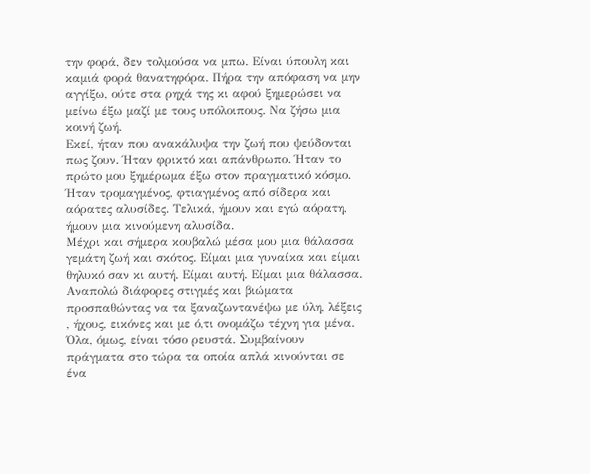την φορά, δεν τολμούσα να μπω. Είναι ύπουλη και καμιά φορά θανατηφόρα. Πήρα την απόφαση να μην αγγίξω, ούτε στα ρηχά της κι αφού ξημερώσει να μείνω έξω μαζί με τους υπόλοιπους. Να ζήσω μια κοινή ζωή.
Εκεί, ήταν που ανακάλυψα την ζωή που ψεύδονται πως ζουν. Ήταν φρικτό και απάνθρωπο. Ήταν το πρώτο μου ξημέρωμα έξω στον πραγματικό κόσμο. Ήταν τρομαγμένος, φτιαγμένος από σίδερα και αόρατες αλυσίδες. Τελικά, ήμουν και εγώ αόρατη, ήμουν μια κινούμενη αλυσίδα.
Μέχρι και σήμερα κουβαλώ μέσα μου μια θάλασσα γεμάτη ζωή και σκότος. Είμαι μια γυναίκα και είμαι θηλυκό σαν κι αυτή. Είμαι αυτή. Είμαι μια θάλασσα.
Αναπολώ διάφορες στιγμές και βιώματα προσπαθώντας να τα ξαναζωντανέψω με ύλη, λέξεις , ήχους, εικόνες και με ό,τι ονομάζω τέχνη για μένα. Όλα, όμως, είναι τόσο ρευστά. Συμβαίνουν πράγματα στο τώρα τα οποία απλά κινούνται σε ένα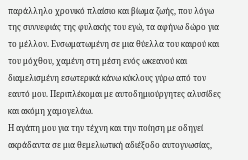παράλληλο χρονικό πλαίσιο και βίωμα ζωής, που λόγω της συννεφιάς της φυλακής του εγώ, τα αφήνω δώρο για το μέλλον. Ενσωματωμένη σε μια θύελλα του καιρού και του μόχθου, χαμένη στη μέση ενός ωκεανού και διαμελισμένη εσωτερικά κάνω κύκλους γύρω από τον εαυτό μου. Περιπλέκομαι με αυτοδημιούργητες αλυσίδες και ακόμη χαμογελάω.
Η αγάπη μου για την τέχνη και την ποίηση με οδηγεί ακράδαντα σε μια θεμελιωτική αδιέξοδο αυτογνωσίας,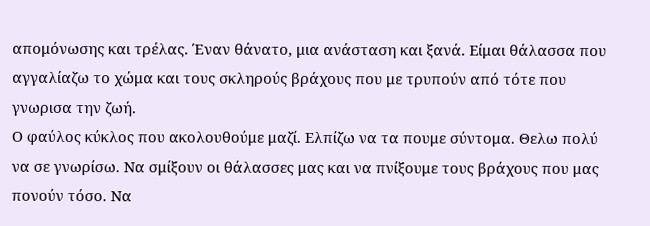απομόνωσης και τρέλας. Έναν θάνατο, μια ανάσταση και ξανά. Είμαι θάλασσα που αγγαλίαζω το χώμα και τους σκληρούς βράχους που με τρυπούν από τότε που γνωρισα την ζωή.
Ο φαύλος κύκλος που ακολουθούμε μαζί. Ελπίζω να τα πουμε σύντομα. Θελω πολύ να σε γνωρίσω. Να σμίξουν οι θάλασσες μας και να πνίξουμε τους βράχους που μας πονούν τόσο. Να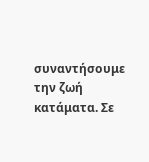συναντήσουμε την ζωή κατάματα. Σε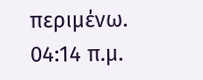περιμένω.
04:14 π.μ.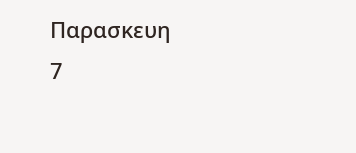Παρασκευη
7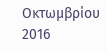Οκτωμβρίου 2016